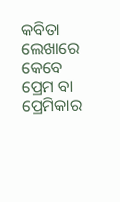କବିତା ଲେଖାରେ କେବେ ପ୍ରେମ ବା ପ୍ରେମିକାର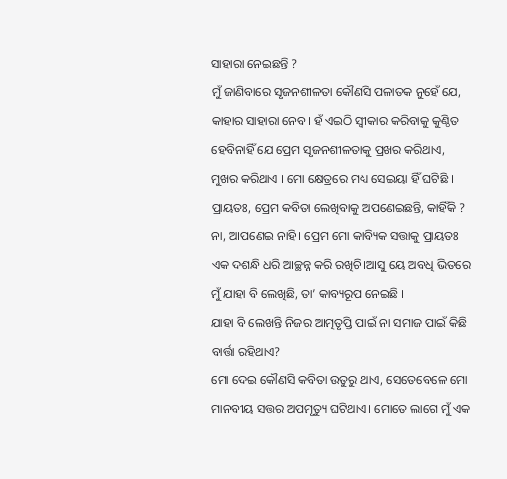ସାହାରା ନେଇଛନ୍ତି ?
ମୁଁ ଜାଣିବାରେ ସୃଜନଶୀଳତା କୌଣସି ପଳାତକ ନୁହେଁ ଯେ, କାହାର ସାହାରା ନେବ। ହଁ ଏଇଠି ସ୍ୱୀକାର କରିବାକୁ କୁଣ୍ଠିତ ହେବିନାହିଁ ଯେ ପ୍ରେମ ସୃଜନଶୀଳତାକୁ ପ୍ରଖର କରିଥାଏ, ମୁଖର କରିଥାଏ । ମୋ କ୍ଷେତ୍ରରେ ମଧ୍ୟ ସେଇୟା ହିଁ ଘଟିଛି ।
ପ୍ରାୟତଃ, ପ୍ରେମ କବିତା ଲେଖିବାକୁ ଅପଣେଇଛନ୍ତି, କାହିଁକି ?
ନା, ଆପଣେଇ ନାହି। ପ୍ରେମ ମୋ କାବ୍ୟିକ ସତ୍ତାକୁ ପ୍ରାୟତଃ ଏକ ଦଶନ୍ଧି ଧରି ଆଚ୍ଛନ୍ନ କରି ରଖିଚି।ଆସୁ ୟେ ଅବଧି ଭିତରେ ମୁଁ ଯାହା ବି ଲେଖିଛି, ତା’ କାବ୍ୟରୂପ ନେଇଛି ।
ଯାହା ବି ଲେଖନ୍ତି ନିଜର ଆତ୍ମତୃପ୍ତି ପାଇଁ ନା ସମାଜ ପାଇଁ କିଛି ବାର୍ତ୍ତା ରହିଥାଏ?
ମୋ ଦେଇ କୌଣସି କବିତା ଉତୁରୁ ଥାଏ, ସେତେବେଳେ ମୋ ମାନବୀୟ ସତ୍ତର ଅପମୃତ୍ୟୁ ଘଟିଥାଏ। ମୋତେ ଲାଗେ ମୁଁ ଏକ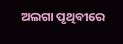ଅଲଗା ପୃଥିବୀରେ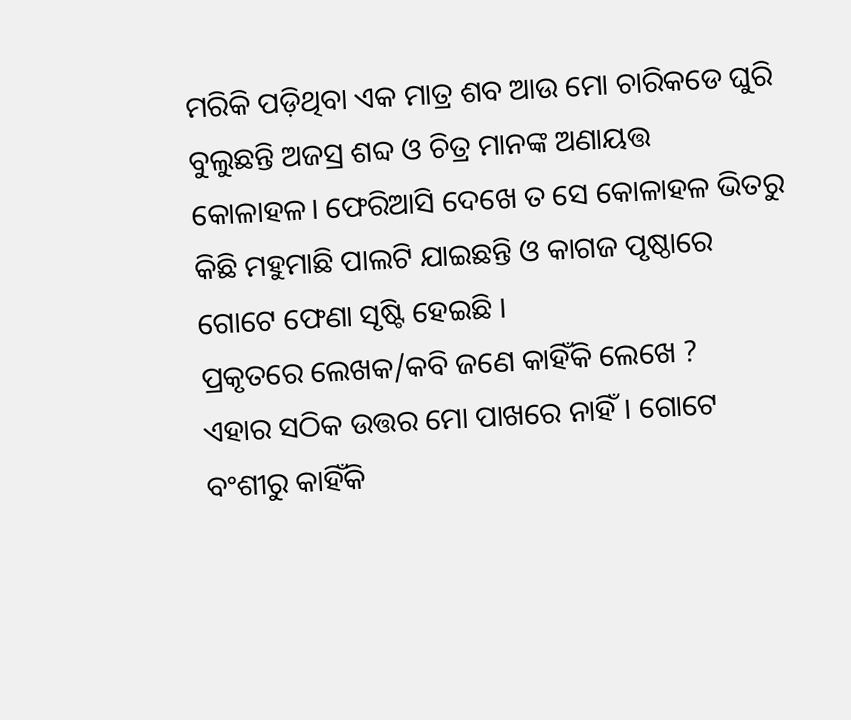ମରିକି ପଡ଼ିଥିବା ଏକ ମାତ୍ର ଶବ ଆଉ ମୋ ଚାରିକଡେ ଘୁରି ବୁଲୁଛନ୍ତି ଅଜସ୍ର ଶବ୍ଦ ଓ ଚିତ୍ର ମାନଙ୍କ ଅଣାୟତ୍ତ କୋଳାହଳ। ଫେରିଆସି ଦେଖେ ତ ସେ କୋଳାହଳ ଭିତରୁ କିଛି ମହୁମାଛି ପାଲଟି ଯାଇଛନ୍ତି ଓ କାଗଜ ପୃଷ୍ଠାରେ ଗୋଟେ ଫେଣା ସୃଷ୍ଟି ହେଇଛି ।
ପ୍ରକୃତରେ ଲେଖକ/କବି ଜଣେ କାହିଁକି ଲେଖେ ?
ଏହାର ସଠିକ ଉତ୍ତର ମୋ ପାଖରେ ନାହିଁ। ଗୋଟେ ବଂଶୀରୁ କାହିଁକି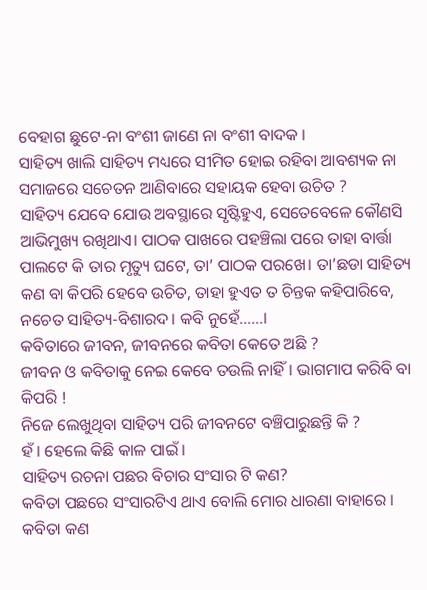ବେହାଗ ଛୁଟେ-ନା ବଂଶୀ ଜାଣେ ନା ବଂଶୀ ବାଦକ ।
ସାହିତ୍ୟ ଖାଲି ସାହିତ୍ୟ ମଧ୍ୟରେ ସୀମିତ ହୋଇ ରହିବା ଆବଶ୍ୟକ ନା ସମାଜରେ ସଚେତନ ଆଣିବାରେ ସହାୟକ ହେବା ଉଚିତ ?
ସାହିତ୍ୟ ଯେବେ ଯୋଉ ଅବସ୍ଥାରେ ସୃଷ୍ଟିହୁଏ, ସେତେବେଳେ କୌଣସି ଆଭିମୁଖ୍ୟ ରଖିଥାଏ। ପାଠକ ପାଖରେ ପହଞ୍ଚିଲା ପରେ ତାହା ବାର୍ତ୍ତା ପାଲଟେ କି ତାର ମୃତ୍ୟୁ ଘଟେ, ତା’ ପାଠକ ପରଖେ। ତା’ଛଡା ସାହିତ୍ୟ କଣ ବା କିପରି ହେବେ ଉଚିତ, ତାହା ହୁଏତ ତ ଚିନ୍ତକ କହିପାରିବେ, ନଚେତ ସାହିତ୍ୟ-ବିଶାରଦ। କବି ନୁହେଁ……।
କବିତାରେ ଜୀବନ, ଜୀବନରେ କବିତା କେତେ ଅଛି ?
ଜୀବନ ଓ କବିତାକୁ ନେଇ କେବେ ତଉଲି ନାହିଁ। ଭାଗମାପ କରିବି ବା କିପରି !
ନିଜେ ଲେଖୁଥିବା ସାହିତ୍ୟ ପରି ଜୀବନଟେ ବଞ୍ଚିପାରୁଛନ୍ତି କି ?
ହଁ। ହେଲେ କିଛି କାଳ ପାଇଁ ।
ସାହିତ୍ୟ ରଚନା ପଛର ବିଚାର ସଂସାର ଟି କଣ?
କବିତା ପଛରେ ସଂସାରଟିଏ ଥାଏ ବୋଲି ମୋର ଧାରଣା ବାହାରେ ।
କବିତା କଣ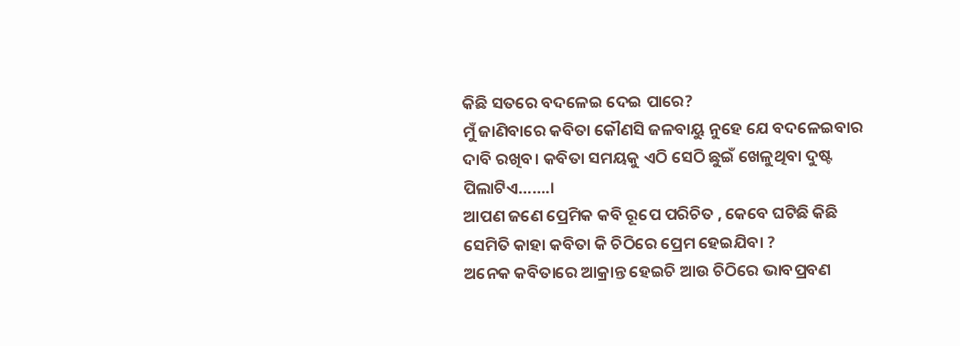କିଛି ସତରେ ବଦଳେଇ ଦେଇ ପାରେ?
ମୁଁ ଜାଣିବାରେ କବିତା କୌଣସି ଜଳବାୟୁ ନୁହେ ଯେ ବଦଳେଇବାର ଦାବି ରଖିବ। କବିତା ସମୟକୁ ଏଠି ସେଠି ଛୁଇଁ ଖେଳୁଥିବା ଦୁଷ୍ଟ ପିଲାଟିଏ…….।
ଆପଣ ଜଣେ ପ୍ରେମିକ କବି ରୂପେ ପରିଚିତ , କେବେ ଘଟିଛି କିଛି ସେମିତି କାହା କବିତା କି ଚିଠିରେ ପ୍ରେମ ହେଇଯିବା ?
ଅନେକ କବିତାରେ ଆକ୍ରାନ୍ତ ହେଇଚି ଆଉ ଚିଠିରେ ଭାବପ୍ରବଣ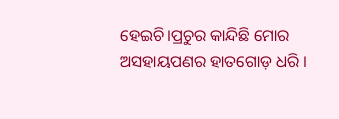ହେଇଚି।ପ୍ରଚୁର କାନ୍ଦିଛି ମୋର ଅସହାୟପଣର ହାତଗୋଡ଼ ଧରି ।